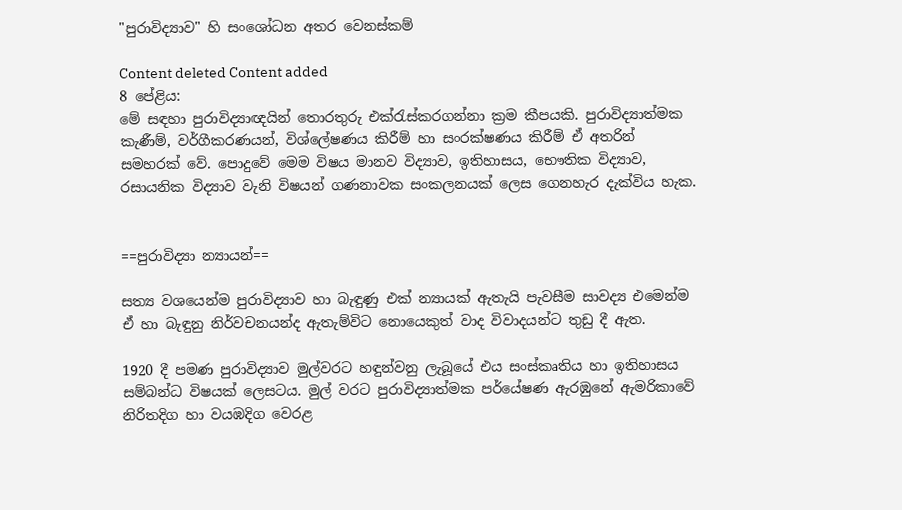"පුරාවිද්‍යාව" හි සංශෝධන අතර වෙනස්කම්

Content deleted Content added
8 පේළිය:
මේ සඳහා පුරාවිද්‍යාඥයින් තොරතුරු එක්රැස්කරගන්නා ක්‍රම කීපයකි. පුරාවිද්‍යාත්මක කැණීම්, වර්ගීකරණයන්, විශ්ලේෂණය කිරීම් හා සංරක්ෂණය කිරීම් ඒ අතරින් සමහරක් වේ. පොදුවේ මෙම විෂය මානව විද්‍යාව, ඉතිහාසය, භෞතික විද්‍යාව, රසායනික විද්‍යාව වැනි විෂයන් ගණනාවක සංකලනයක් ලෙස ගෙනහැර දැක්විය හැක.


==පුරාවිද්‍යා න්‍යායන්==

සත්‍ය වශයෙන්ම පුරාවිද්‍යාව හා බැඳුණු එක් න්‍යායක් ඇතැයි පැවසීම සාවද්‍ය එමෙන්ම ඒ හා බැඳුනු නිර්වචනයන්ද ඇතැම්විට නොයෙකුත් වාද විවාදයන්ට තුඩු දී ඇත.

1920 දී පමණ පුරාවිද්‍යාව මුල්වරට හඳුන්වනු ලැබූයේ එය සංස්කෘතිය හා ඉතිහාසය සම්බන්ධ විෂයක් ලෙසටය. මුල් වරට පුරාවිද්‍යාත්මක පර්යේෂණ ඇරඹුනේ ඇමරිකාවේ නිරිතදිග හා වයඹදිග වෙරළ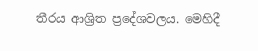තීරය ආශ්‍රිත ප්‍රදේශවලය. මෙහිදී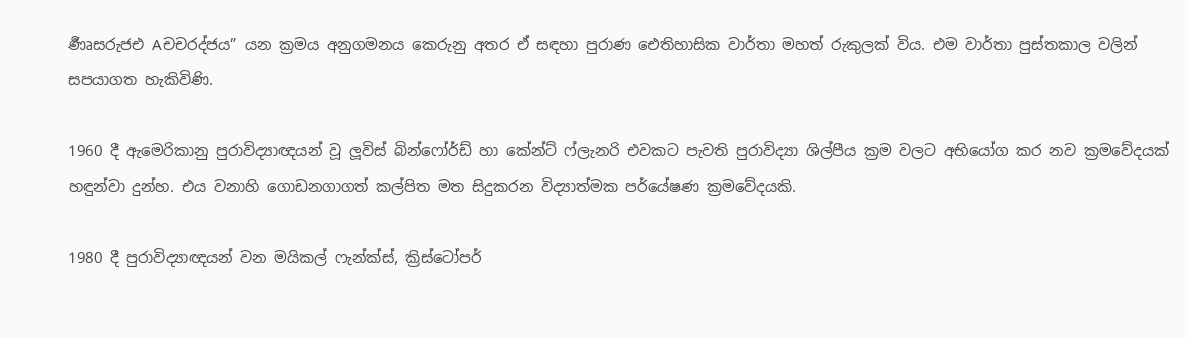ර්‍ණෘසරුජඑ Aචචරද්ජය” යන ක්‍රමය අනුගමනය කෙරුනු අතර ඒ සඳහා පුරාණ ඓතිහාසික වාර්තා මහත් රුකුලක් විය. එම වාර්තා පුස්තකාල වලින් සපයාගත හැකිවිණි.

1960 දී ඇමෙරිකානු පුරාවිද්‍යාඥයන් වූ ලූවිස් බින්ෆෝර්ඩ් හා කේන්ට් ෆ්ලැනරි එවකට පැවති පුරාවිද්‍යා ශිල්පීය ක්‍රම වලට අභියෝග කර නව ක්‍රමවේදයක් හඳුන්වා දුන්හ. එය වනාහි ගොඩනගාගත් කල්පිත මත සිදුකරන විද්‍යාත්මක පර්යේෂණ ක්‍රමවේදයකි.

1980 දී පුරාවිද්‍යාඥයන් වන මයිකල් ෆැන්ක්ස්, ක්‍රිස්ටෝපර්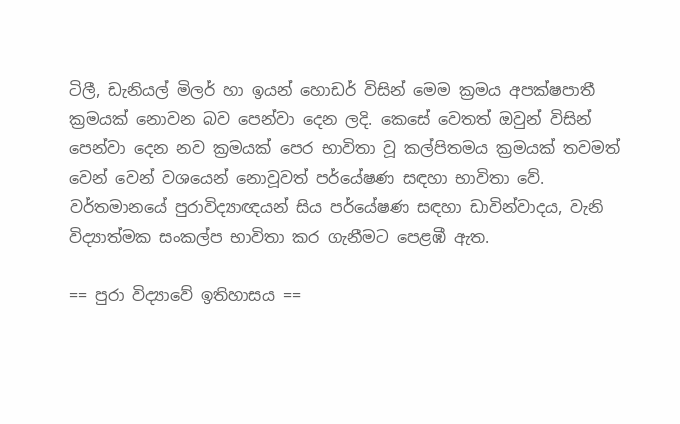ටිලී, ඩැනියල් මිලර් හා ඉයන් හොඩර් විසින් මෙම ක්‍රමය අපක්ෂපාතී ක්‍රමයක් නොවන බව පෙන්වා දෙන ලදි. කෙසේ වෙතත් ඔවුන් විසින් පෙන්වා දෙන නව ක්‍රමයක් පෙර භාවිතා වූ කල්පිතමය ක්‍රමයක් තවමත් වෙන් වෙන් වශයෙන් නොවූවත් පර්යේෂණ සඳහා භාවිතා වේ. වර්තමානයේ පුරාවිද්‍යාඥයන් සිය පර්යේෂණ සඳහා ඩාවින්වාදය, වැනි විද්‍යාත්මක සංකල්ප භාවිතා කර ගැනීමට පෙළඹී ඇත.

== පුරා විද්‍යාවේ ඉතිහාසය ==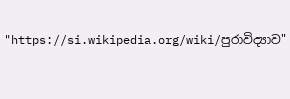"https://si.wikipedia.org/wiki/පුරාවිද්‍යාව"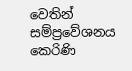වෙතින් සම්ප්‍රවේශනය කෙරිණි